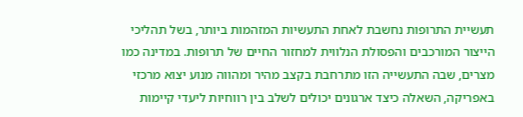תעשיית התרופות נחשבת לאחת התעשיות המזהמות ביותר, בשל תהליכי הייצור המורכבים והפסולת הנלווית למחזור החיים של תרופות. במדינה כמו מצרים, שבה התעשייה הזו מתרחבת בקצב מהיר ומהווה מנוע יצוא מרכזי באפריקה, השאלה כיצד ארגונים יכולים לשלב בין רווחיות ליעדי קיימות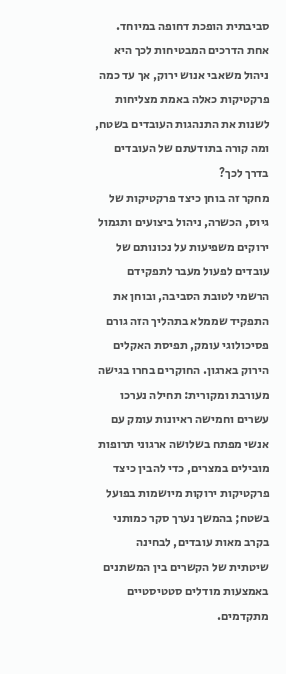סביבתית הופכת דחופה במיוחד. אחת הדרכים המבטיחות לכך היא ניהול משאבי אנוש ירוק, אך עד כמה פרקטיקות כאלה באמת מצליחות לשנות את התנהגות העובדים בשטח, ומה קורה בתודעתם של העובדים בדרך לכך?
מחקר זה בוחן כיצד פרקטיקות של גיוס, הכשרה, ניהול ביצועים ותגמול ירוקים משפיעות על נכונותם של עובדים לפעול מעבר לתפקידם הרשמי לטובת הסביבה, ובוחן את התפקיד שממלא בתהליך הזה גורם פסיכולוגי עומק, תפיסת האקלים הירוק בארגון. החוקרים בחרו בגישה מעורבת ומקורית: תחילה נערכו עשרים וחמישה ראיונות עומק עם אנשי מפתח בשלושה ארגוני תרופות מובילים במצרים, כדי להבין כיצד פרקטיקות ירוקות מיושמות בפועל בשטח; בהמשך נערך סקר כמותני בקרב מאות עובדים, לבחינה שיטתית של הקשרים בין המשתנים באמצעות מודלים סטטיסטיים מתקדמים.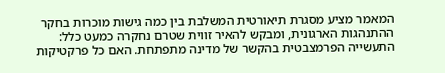המאמר מציע מסגרת תיאורטית המשלבת בין כמה גישות מוכרות בחקר ההתנהגות הארגונית, ומבקש להאיר זווית שטרם נחקרה כמעט כלל: התעשייה הפרמצבטית בהקשר של מדינה מתפתחת. האם כל פרקטיקות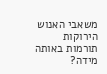משאבי האנוש הירוקות תורמות באותה מידה?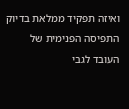ואיזה תפקיד ממלאת בדיוק התפיסה הפנימית של העובד לגבי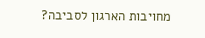מחויבות הארגון לסביבה?